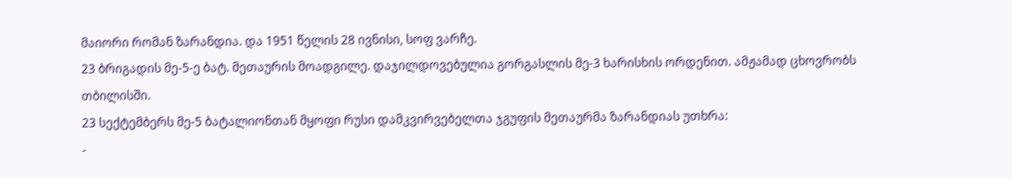მაიორი რომან ზარანდია. და 1951 წელის 28 ივნისი, სოფ ვარჩე.
23 ბრიგადის მე-5-ე ბატ. მეთაურის მოადგილე. დაჯილდოვებულია გორგასლის მე-3 ხარისხის ორდენით. ამჟამად ცხოვრობს თბილისში.
23 სექტემბერს მე-5 ბატალიონთან მყოფი რუსი დამკვირვებელთა ჯგუფის მეთაურმა ზარანდიას უთხრა:
-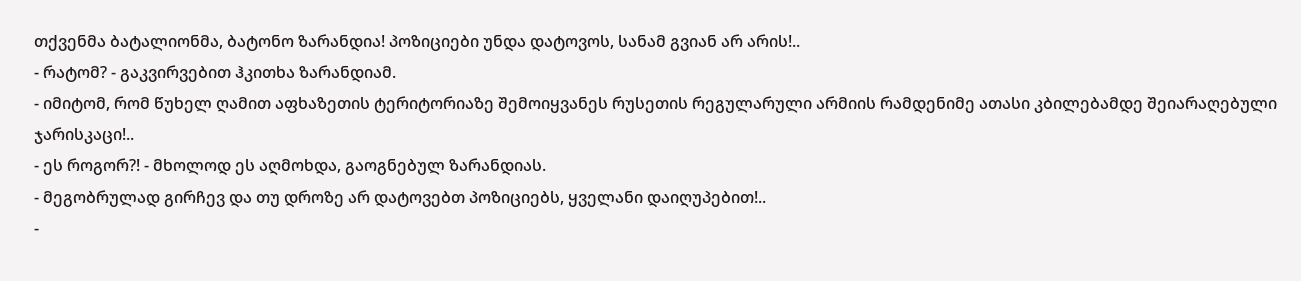თქვენმა ბატალიონმა, ბატონო ზარანდია! პოზიციები უნდა დატოვოს, სანამ გვიან არ არის!..
- რატომ? - გაკვირვებით ჰკითხა ზარანდიამ.
- იმიტომ, რომ წუხელ ღამით აფხაზეთის ტერიტორიაზე შემოიყვანეს რუსეთის რეგულარული არმიის რამდენიმე ათასი კბილებამდე შეიარაღებული ჯარისკაცი!..
- ეს როგორ?! - მხოლოდ ეს აღმოხდა, გაოგნებულ ზარანდიას.
- მეგობრულად გირჩევ და თუ დროზე არ დატოვებთ პოზიციებს, ყველანი დაიღუპებით!..
-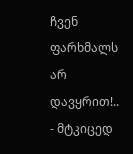ჩვენ ფარხმალს არ დავყრით!.. - მტკიცედ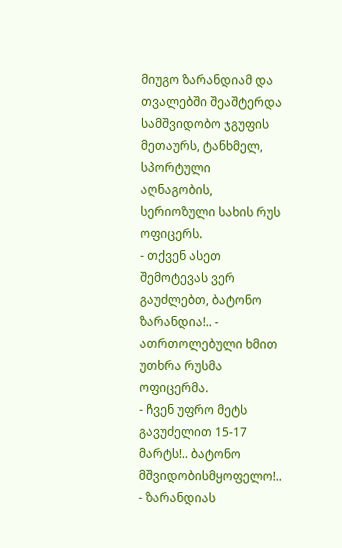მიუგო ზარანდიამ და თვალებში შეაშტერდა სამშვიდობო ჯგუფის მეთაურს, ტანხმელ, სპორტული აღნაგობის, სერიოზული სახის რუს ოფიცერს.
- თქვენ ასეთ შემოტევას ვერ გაუძლებთ, ბატონო ზარანდია!.. - ათრთოლებული ხმით უთხრა რუსმა ოფიცერმა.
- ჩვენ უფრო მეტს გავუძელით 15-17 მარტს!.. ბატონო მშვიდობისმყოფელო!.. - ზარანდიას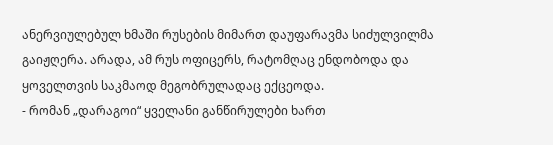ანერვიულებულ ხმაში რუსების მიმართ დაუფარავმა სიძულვილმა გაიჟღერა. არადა, ამ რუს ოფიცერს, რატომღაც ენდობოდა და ყოველთვის საკმაოდ მეგობრულადაც ექცეოდა.
- რომან „დარაგოი“ ყველანი განწირულები ხართ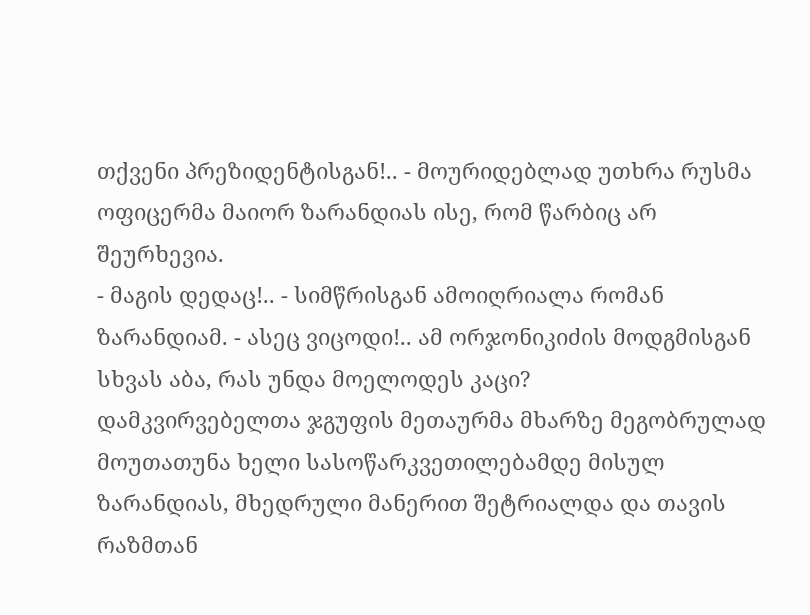თქვენი პრეზიდენტისგან!.. - მოურიდებლად უთხრა რუსმა ოფიცერმა მაიორ ზარანდიას ისე, რომ წარბიც არ შეურხევია.
- მაგის დედაც!.. - სიმწრისგან ამოიღრიალა რომან ზარანდიამ. - ასეც ვიცოდი!.. ამ ორჯონიკიძის მოდგმისგან სხვას აბა, რას უნდა მოელოდეს კაცი?
დამკვირვებელთა ჯგუფის მეთაურმა მხარზე მეგობრულად მოუთათუნა ხელი სასოწარკვეთილებამდე მისულ ზარანდიას, მხედრული მანერით შეტრიალდა და თავის რაზმთან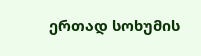ერთად სოხუმის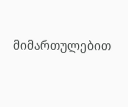მიმართულებით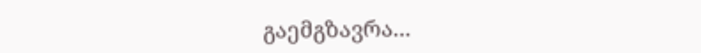გაემგზავრა...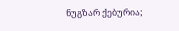ნუგზარ ქებურია;